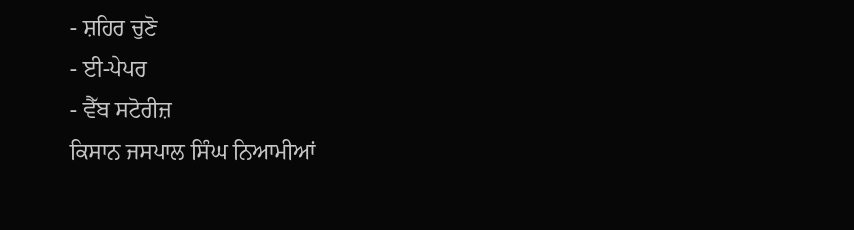- ਸ਼ਹਿਰ ਚੁਣੋ
- ਈ-ਪੇਪਰ
- ਵੈੱਬ ਸਟੋਰੀਜ਼
ਕਿਸਾਨ ਜਸਪਾਲ ਸਿੰਘ ਨਿਆਮੀਆਂ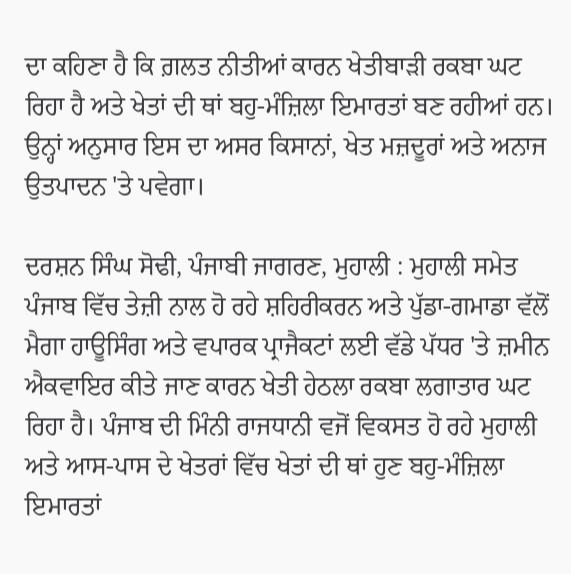ਦਾ ਕਹਿਣਾ ਹੈ ਕਿ ਗ਼ਲਤ ਨੀਤੀਆਂ ਕਾਰਨ ਖੇਤੀਬਾੜੀ ਰਕਬਾ ਘਟ ਰਿਹਾ ਹੈ ਅਤੇ ਖੇਤਾਂ ਦੀ ਥਾਂ ਬਹੁ-ਮੰਜ਼ਿਲਾ ਇਮਾਰਤਾਂ ਬਣ ਰਹੀਆਂ ਹਨ। ਉਨ੍ਹਾਂ ਅਨੁਸਾਰ ਇਸ ਦਾ ਅਸਰ ਕਿਸਾਨਾਂ, ਖੇਤ ਮਜ਼ਦੂਰਾਂ ਅਤੇ ਅਨਾਜ ਉਤਪਾਦਨ 'ਤੇ ਪਵੇਗਾ।

ਦਰਸ਼ਨ ਸਿੰਘ ਸੋਢੀ, ਪੰਜਾਬੀ ਜਾਗਰਣ, ਮੁਹਾਲੀ : ਮੁਹਾਲੀ ਸਮੇਤ ਪੰਜਾਬ ਵਿੱਚ ਤੇਜ਼ੀ ਨਾਲ ਹੋ ਰਹੇ ਸ਼ਹਿਰੀਕਰਨ ਅਤੇ ਪੁੱਡਾ-ਗਮਾਡਾ ਵੱਲੋਂ ਮੈਗਾ ਹਾਊਸਿੰਗ ਅਤੇ ਵਪਾਰਕ ਪ੍ਰਾਜੈਕਟਾਂ ਲਈ ਵੱਡੇ ਪੱਧਰ 'ਤੇ ਜ਼ਮੀਨ ਐਕਵਾਇਰ ਕੀਤੇ ਜਾਣ ਕਾਰਨ ਖੇਤੀ ਹੇਠਲਾ ਰਕਬਾ ਲਗਾਤਾਰ ਘਟ ਰਿਹਾ ਹੈ। ਪੰਜਾਬ ਦੀ ਮਿੰਨੀ ਰਾਜਧਾਨੀ ਵਜੋਂ ਵਿਕਸਤ ਹੋ ਰਹੇ ਮੁਹਾਲੀ ਅਤੇ ਆਸ-ਪਾਸ ਦੇ ਖੇਤਰਾਂ ਵਿੱਚ ਖੇਤਾਂ ਦੀ ਥਾਂ ਹੁਣ ਬਹੁ-ਮੰਜ਼ਿਲਾ ਇਮਾਰਤਾਂ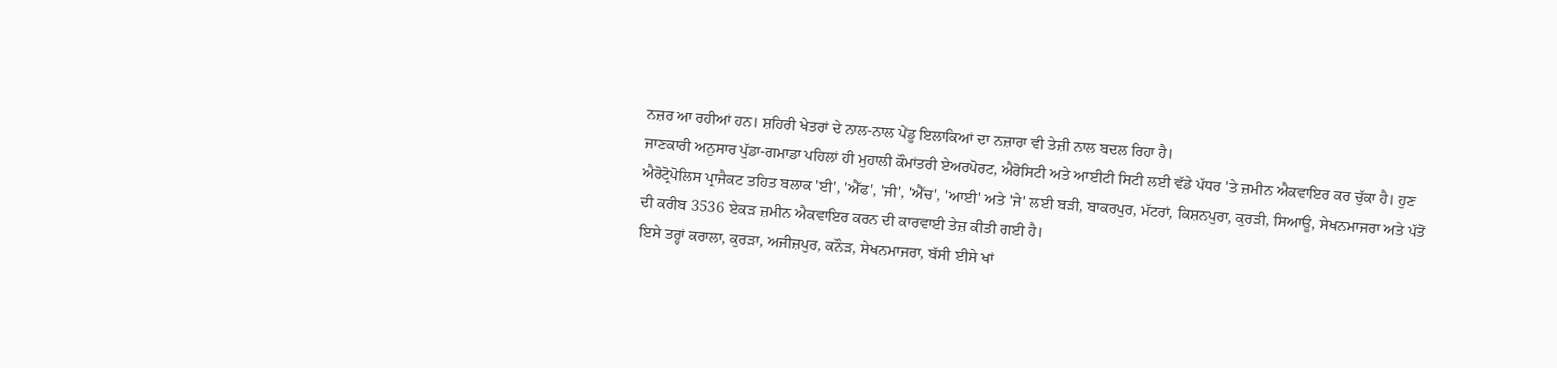ਨਜ਼ਰ ਆ ਰਹੀਆਂ ਹਨ। ਸ਼ਹਿਰੀ ਖੇਤਰਾਂ ਦੇ ਨਾਲ-ਨਾਲ ਪੇਂਡੂ ਇਲਾਕਿਆਂ ਦਾ ਨਜ਼ਾਰਾ ਵੀ ਤੇਜ਼ੀ ਨਾਲ ਬਦਲ ਰਿਹਾ ਹੈ।
ਜਾਣਕਾਰੀ ਅਨੁਸਾਰ ਪੁੱਡਾ-ਗਮਾਡਾ ਪਹਿਲਾਂ ਹੀ ਮੁਹਾਲੀ ਕੌਮਾਂਤਰੀ ਏਅਰਪੋਰਟ, ਐਰੋਸਿਟੀ ਅਤੇ ਆਈਟੀ ਸਿਟੀ ਲਈ ਵੱਡੇ ਪੱਧਰ 'ਤੇ ਜ਼ਮੀਨ ਐਕਵਾਇਰ ਕਰ ਚੁੱਕਾ ਹੈ। ਹੁਣ ਐਰੋਟ੍ਰੋਪੋਲਿਸ ਪ੍ਰਾਜੈਕਟ ਤਹਿਤ ਬਲਾਕ 'ਈ', 'ਐੱਫ', 'ਜੀ', 'ਐੱਚ', 'ਆਈ' ਅਤੇ 'ਜੇ' ਲਈ ਬੜੀ, ਬਾਕਰਪੁਰ, ਮੱਟਰਾਂ, ਕਿਸ਼ਨਪੁਰਾ, ਕੁਰੜੀ, ਸਿਆਊ, ਸੇਖਨਮਾਜਰਾ ਅਤੇ ਪੱਤੋਂ ਦੀ ਕਰੀਬ 3536 ਏਕੜ ਜ਼ਮੀਨ ਐਕਵਾਇਰ ਕਰਨ ਦੀ ਕਾਰਵਾਈ ਤੇਜ਼ ਕੀਤੀ ਗਈ ਹੈ।
ਇਸੇ ਤਰ੍ਹਾਂ ਕਰਾਲਾ, ਕੁਰੜਾ, ਅਜੀਜ਼ਪੁਰ, ਕਨੌੜ, ਸੇਖਨਮਾਜਰਾ, ਬੱਸੀ ਈਸੇ ਖਾਂ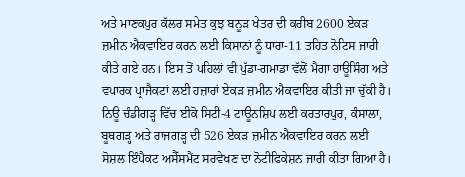ਅਤੇ ਮਾਣਕਪੁਰ ਕੱਲਰ ਸਮੇਤ ਕੁਝ ਬਨੂੜ ਖੇਤਰ ਦੀ ਕਰੀਬ 2600 ਏਕੜ ਜ਼ਮੀਨ ਐਕਵਾਇਰ ਕਰਨ ਲਈ ਕਿਸਾਨਾਂ ਨੂੰ ਧਾਰਾ-11 ਤਹਿਤ ਨੋਟਿਸ ਜਾਰੀ ਕੀਤੇ ਗਏ ਹਨ। ਇਸ ਤੋਂ ਪਹਿਲਾਂ ਵੀ ਪੁੱਡਾ-ਗਮਾਡਾ ਵੱਲੋਂ ਮੈਗਾ ਹਾਊਸਿੰਗ ਅਤੇ ਵਪਾਰਕ ਪ੍ਰਾਜੈਕਟਾਂ ਲਈ ਹਜ਼ਾਰਾਂ ਏਕੜ ਜ਼ਮੀਨ ਐਕਵਾਇਰ ਕੀਤੀ ਜਾ ਚੁੱਕੀ ਹੈ।
ਨਿਊ ਚੰਡੀਗੜ੍ਹ ਵਿੱਚ ਈਕੋ ਸਿਟੀ-4 ਟਾਊਨਸ਼ਿਪ ਲਈ ਕਰਤਾਰਪੁਰ, ਕੰਸਾਲਾ, ਬੂਥਗੜ੍ਹ ਅਤੇ ਰਾਜਗੜ੍ਹ ਦੀ 526 ਏਕੜ ਜ਼ਮੀਨ ਐਕਵਾਇਰ ਕਰਨ ਲਈ ਸੋਸ਼ਲ ਇੰਪੈਕਟ ਅਸੈੱਸਮੈਂਟ ਸਰਵੇਖਣ ਦਾ ਨੋਟੀਫਿਕੇਸ਼ਨ ਜਾਰੀ ਕੀਤਾ ਗਿਆ ਹੈ।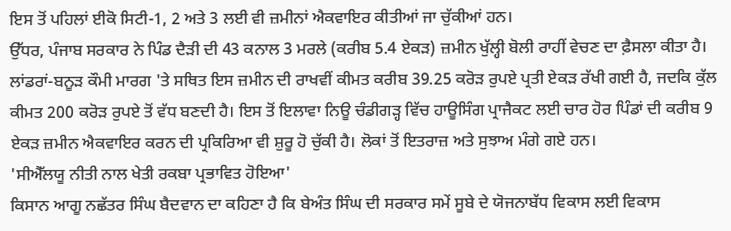ਇਸ ਤੋਂ ਪਹਿਲਾਂ ਈਕੋ ਸਿਟੀ-1, 2 ਅਤੇ 3 ਲਈ ਵੀ ਜ਼ਮੀਨਾਂ ਐਕਵਾਇਰ ਕੀਤੀਆਂ ਜਾ ਚੁੱਕੀਆਂ ਹਨ।
ਉੱਧਰ, ਪੰਜਾਬ ਸਰਕਾਰ ਨੇ ਪਿੰਡ ਦੈੜੀ ਦੀ 43 ਕਨਾਲ 3 ਮਰਲੇ (ਕਰੀਬ 5.4 ਏਕੜ) ਜ਼ਮੀਨ ਖੁੱਲ੍ਹੀ ਬੋਲੀ ਰਾਹੀਂ ਵੇਚਣ ਦਾ ਫ਼ੈਸਲਾ ਕੀਤਾ ਹੈ। ਲਾਂਡਰਾਂ-ਬਨੂੜ ਕੌਮੀ ਮਾਰਗ 'ਤੇ ਸਥਿਤ ਇਸ ਜ਼ਮੀਨ ਦੀ ਰਾਖਵੀਂ ਕੀਮਤ ਕਰੀਬ 39.25 ਕਰੋੜ ਰੁਪਏ ਪ੍ਰਤੀ ਏਕੜ ਰੱਖੀ ਗਈ ਹੈ, ਜਦਕਿ ਕੁੱਲ ਕੀਮਤ 200 ਕਰੋੜ ਰੁਪਏ ਤੋਂ ਵੱਧ ਬਣਦੀ ਹੈ। ਇਸ ਤੋਂ ਇਲਾਵਾ ਨਿਊ ਚੰਡੀਗੜ੍ਹ ਵਿੱਚ ਹਾਊਸਿੰਗ ਪ੍ਰਾਜੈਕਟ ਲਈ ਚਾਰ ਹੋਰ ਪਿੰਡਾਂ ਦੀ ਕਰੀਬ 9 ਏਕੜ ਜ਼ਮੀਨ ਐਕਵਾਇਰ ਕਰਨ ਦੀ ਪ੍ਰਕਿਰਿਆ ਵੀ ਸ਼ੁਰੂ ਹੋ ਚੁੱਕੀ ਹੈ। ਲੋਕਾਂ ਤੋਂ ਇਤਰਾਜ਼ ਅਤੇ ਸੁਝਾਅ ਮੰਗੇ ਗਏ ਹਨ।
'ਸੀਐੱਲਯੂ ਨੀਤੀ ਨਾਲ ਖੇਤੀ ਰਕਬਾ ਪ੍ਰਭਾਵਿਤ ਹੋਇਆ'
ਕਿਸਾਨ ਆਗੂ ਨਛੱਤਰ ਸਿੰਘ ਬੈਦਵਾਨ ਦਾ ਕਹਿਣਾ ਹੈ ਕਿ ਬੇਅੰਤ ਸਿੰਘ ਦੀ ਸਰਕਾਰ ਸਮੇਂ ਸੂਬੇ ਦੇ ਯੋਜਨਾਬੱਧ ਵਿਕਾਸ ਲਈ ਵਿਕਾਸ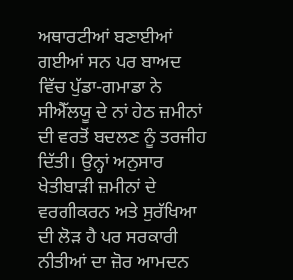ਅਥਾਰਟੀਆਂ ਬਣਾਈਆਂ ਗਈਆਂ ਸਨ ਪਰ ਬਾਅਦ ਵਿੱਚ ਪੁੱਡਾ-ਗਮਾਡਾ ਨੇ ਸੀਐੱਲਯੂ ਦੇ ਨਾਂ ਹੇਠ ਜ਼ਮੀਨਾਂ ਦੀ ਵਰਤੋਂ ਬਦਲਣ ਨੂੰ ਤਰਜੀਹ ਦਿੱਤੀ। ਉਨ੍ਹਾਂ ਅਨੁਸਾਰ ਖੇਤੀਬਾੜੀ ਜ਼ਮੀਨਾਂ ਦੇ ਵਰਗੀਕਰਨ ਅਤੇ ਸੁਰੱਖਿਆ ਦੀ ਲੋੜ ਹੈ ਪਰ ਸਰਕਾਰੀ ਨੀਤੀਆਂ ਦਾ ਜ਼ੋਰ ਆਮਦਨ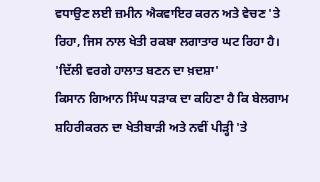ਵਧਾਉਣ ਲਈ ਜ਼ਮੀਨ ਐਕਵਾਇਰ ਕਰਨ ਅਤੇ ਵੇਚਣ 'ਤੇ ਰਿਹਾ, ਜਿਸ ਨਾਲ ਖੇਤੀ ਰਕਬਾ ਲਗਾਤਾਰ ਘਟ ਰਿਹਾ ਹੈ।
'ਦਿੱਲੀ ਵਰਗੇ ਹਾਲਾਤ ਬਣਨ ਦਾ ਖ਼ਦਸ਼ਾ'
ਕਿਸਾਨ ਗਿਆਨ ਸਿੰਘ ਧੜਾਕ ਦਾ ਕਹਿਣਾ ਹੈ ਕਿ ਬੇਲਗਾਮ ਸ਼ਹਿਰੀਕਰਨ ਦਾ ਖੇਤੀਬਾੜੀ ਅਤੇ ਨਵੀਂ ਪੀੜ੍ਹੀ 'ਤੇ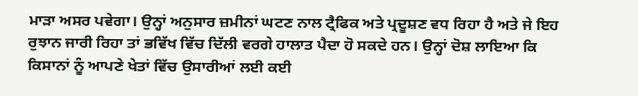ਮਾੜਾ ਅਸਰ ਪਵੇਗਾ। ਉਨ੍ਹਾਂ ਅਨੁਸਾਰ ਜ਼ਮੀਨਾਂ ਘਟਣ ਨਾਲ ਟ੍ਰੈਫਿਕ ਅਤੇ ਪ੍ਰਦੂਸ਼ਣ ਵਧ ਰਿਹਾ ਹੈ ਅਤੇ ਜੇ ਇਹ ਰੁਝਾਨ ਜਾਰੀ ਰਿਹਾ ਤਾਂ ਭਵਿੱਖ ਵਿੱਚ ਦਿੱਲੀ ਵਰਗੇ ਹਾਲਾਤ ਪੈਦਾ ਹੋ ਸਕਦੇ ਹਨ। ਉਨ੍ਹਾਂ ਦੋਸ਼ ਲਾਇਆ ਕਿ ਕਿਸਾਨਾਂ ਨੂੰ ਆਪਣੇ ਖੇਤਾਂ ਵਿੱਚ ਉਸਾਰੀਆਂ ਲਈ ਕਈ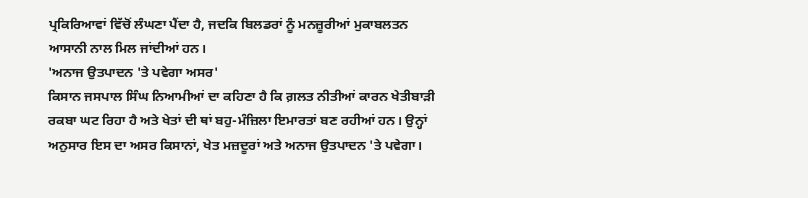ਪ੍ਰਕਿਰਿਆਵਾਂ ਵਿੱਚੋਂ ਲੰਘਣਾ ਪੈਂਦਾ ਹੈ, ਜਦਕਿ ਬਿਲਡਰਾਂ ਨੂੰ ਮਨਜ਼ੂਰੀਆਂ ਮੁਕਾਬਲਤਨ ਆਸਾਨੀ ਨਾਲ ਮਿਲ ਜਾਂਦੀਆਂ ਹਨ।
'ਅਨਾਜ ਉਤਪਾਦਨ 'ਤੇ ਪਵੇਗਾ ਅਸਰ'
ਕਿਸਾਨ ਜਸਪਾਲ ਸਿੰਘ ਨਿਆਮੀਆਂ ਦਾ ਕਹਿਣਾ ਹੈ ਕਿ ਗ਼ਲਤ ਨੀਤੀਆਂ ਕਾਰਨ ਖੇਤੀਬਾੜੀ ਰਕਬਾ ਘਟ ਰਿਹਾ ਹੈ ਅਤੇ ਖੇਤਾਂ ਦੀ ਥਾਂ ਬਹੁ-ਮੰਜ਼ਿਲਾ ਇਮਾਰਤਾਂ ਬਣ ਰਹੀਆਂ ਹਨ। ਉਨ੍ਹਾਂ ਅਨੁਸਾਰ ਇਸ ਦਾ ਅਸਰ ਕਿਸਾਨਾਂ, ਖੇਤ ਮਜ਼ਦੂਰਾਂ ਅਤੇ ਅਨਾਜ ਉਤਪਾਦਨ 'ਤੇ ਪਵੇਗਾ।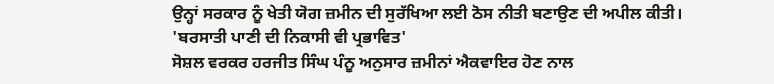ਉਨ੍ਹਾਂ ਸਰਕਾਰ ਨੂੰ ਖੇਤੀ ਯੋਗ ਜ਼ਮੀਨ ਦੀ ਸੁਰੱਖਿਆ ਲਈ ਠੋਸ ਨੀਤੀ ਬਣਾਉਣ ਦੀ ਅਪੀਲ ਕੀਤੀ।
'ਬਰਸਾਤੀ ਪਾਣੀ ਦੀ ਨਿਕਾਸੀ ਵੀ ਪ੍ਰਭਾਵਿਤ'
ਸੋਸ਼ਲ ਵਰਕਰ ਹਰਜੀਤ ਸਿੰਘ ਪੰਨੂ ਅਨੁਸਾਰ ਜ਼ਮੀਨਾਂ ਐਕਵਾਇਰ ਹੋਣ ਨਾਲ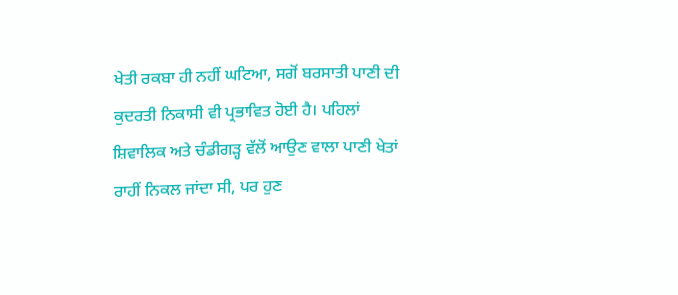ਖੇਤੀ ਰਕਬਾ ਹੀ ਨਹੀਂ ਘਟਿਆ, ਸਗੋਂ ਬਰਸਾਤੀ ਪਾਣੀ ਦੀ ਕੁਦਰਤੀ ਨਿਕਾਸੀ ਵੀ ਪ੍ਰਭਾਵਿਤ ਹੋਈ ਹੈ। ਪਹਿਲਾਂ ਸ਼ਿਵਾਲਿਕ ਅਤੇ ਚੰਡੀਗੜ੍ਹ ਵੱਲੋਂ ਆਉਣ ਵਾਲਾ ਪਾਣੀ ਖੇਤਾਂ ਰਾਹੀਂ ਨਿਕਲ ਜਾਂਦਾ ਸੀ, ਪਰ ਹੁਣ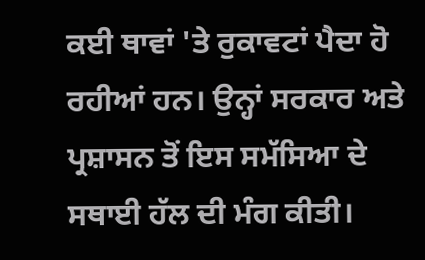ਕਈ ਥਾਵਾਂ 'ਤੇ ਰੁਕਾਵਟਾਂ ਪੈਦਾ ਹੋ ਰਹੀਆਂ ਹਨ। ਉਨ੍ਹਾਂ ਸਰਕਾਰ ਅਤੇ ਪ੍ਰਸ਼ਾਸਨ ਤੋਂ ਇਸ ਸਮੱਸਿਆ ਦੇ ਸਥਾਈ ਹੱਲ ਦੀ ਮੰਗ ਕੀਤੀ।